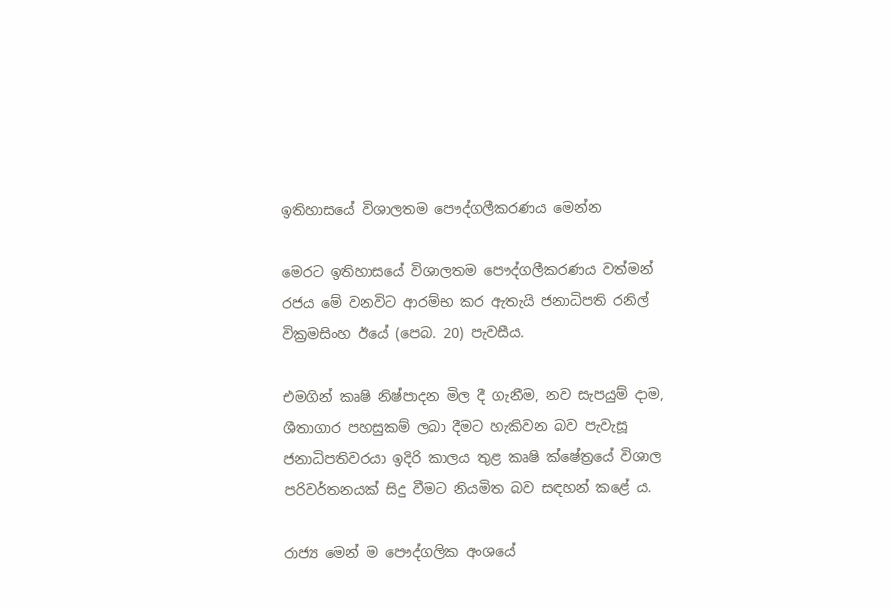ඉතිහාසයේ විශාලතම පෞද්ගලීකරණය මෙන්න

මෙරට ඉතිහාසයේ විශාලතම පෞද්ගලීකරණය වත්මන් රජය මේ වනවිට ආරම්භ කර ඇතැයි ජනාධිපති රනිල් වික්‍රමසිංහ ඊයේ (පෙබ. 20) පැවසීය.

එමගින් කෘෂි නිෂ්පාදන මිල දී ගැනීම, නව සැපයුම් දාම, ශීතාගාර පහසුකම් ලබා දීමට හැකිවන බව පැවැසූ ජනාධිපතිවරයා ඉදිරි කාලය තුළ කෘෂි ක්ෂේත්‍රයේ විශාල පරිවර්තනයක් සිදු වීමට නියමිත බව සඳහන් කළේ ය.

රාජ්‍ය මෙන් ම පෞද්ගලික අංශයේ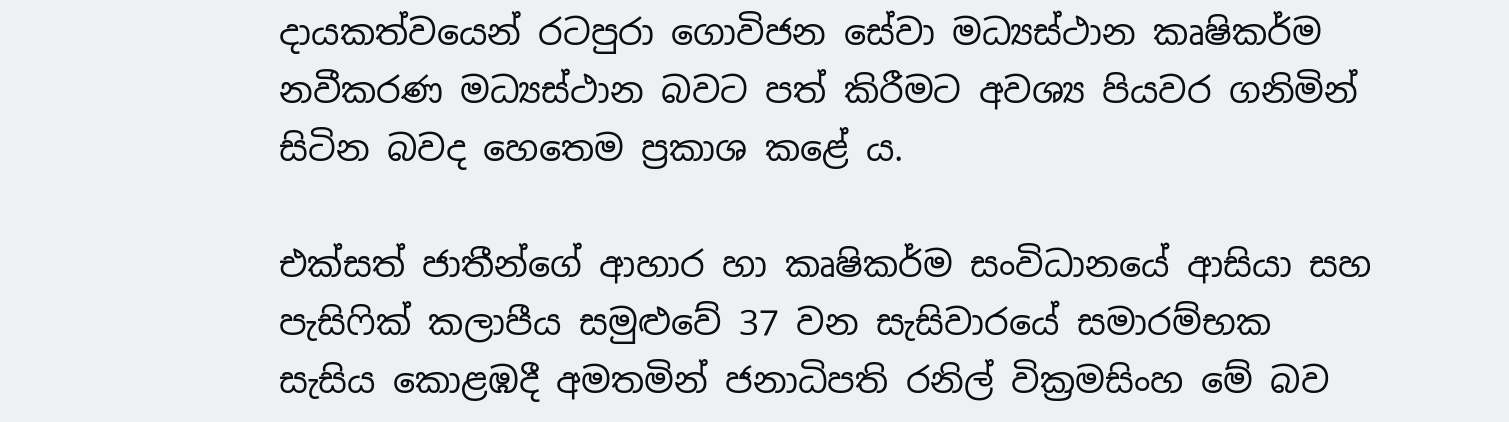දායකත්වයෙන් රටපුරා ගොවිජන සේවා මධ්‍යස්ථාන කෘෂිකර්ම නවීකරණ මධ්‍යස්ථාන බවට පත් කිරීමට අවශ්‍ය පියවර ගනිමින් සිටින බවද හෙතෙම ප්‍රකාශ කළේ ය.

එක්සත් ජාතීන්ගේ ආහාර හා කෘෂිකර්ම සංවිධානයේ ආසියා සහ පැසිෆික් කලාපීය සමුළුවේ 37 වන සැසිවාරයේ සමාරම්භක සැසිය කොළඹදී අමතමින් ජනාධිපති රනිල් වික්‍රමසිංහ මේ බව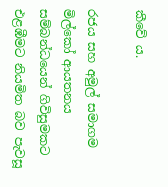කීවේ ය.

රජය සහ අමුල් සමාගම මිල්කෝ ආයතනය සම්බන්ධයෙන් ගිවිසුමකට එළඹීමට නියමිත බව පැවසූ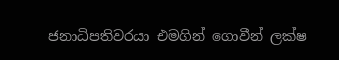ජනාධිපතිවරයා එමගින් ගොවීන් ලක්ෂ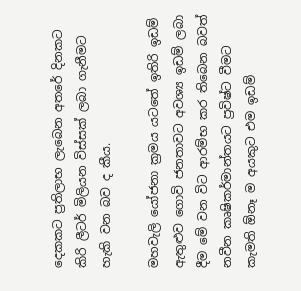දෙකකට ප්‍රතිලාභ ලැබෙන අතරේ දිනකට කිරි ලීටර් මිලියන විස්සක් ලබා ගැනීමට හැකි වන බව ද කීය.

මහවැලි යෝජනා ක්‍රමය යටතේ ඉතිරි ඉඩම් ඇතුළුව ගොවි ජනතාවට අවශ්‍ය ඉඩම් ලබා දීම මේ වන විට ආරම්භ කර තිබෙන බවත් නවීන කෘෂිකර්මාන්තයට ප්‍රවිෂ්ට වීමට කැමති ඕනෑ ම අයකුට එම ඉඩම්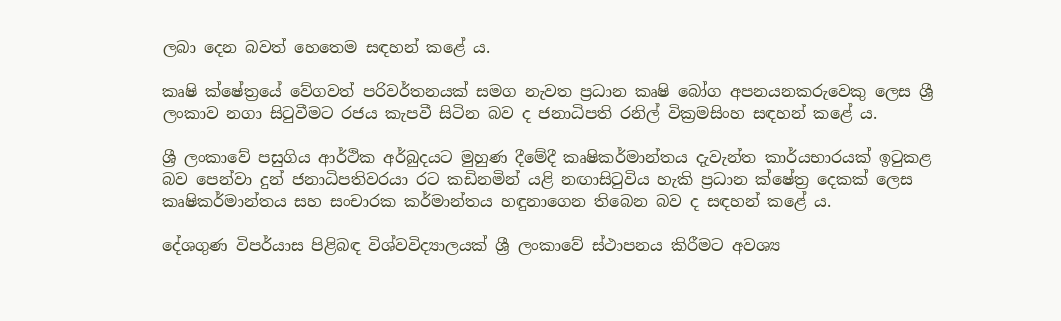ලබා දෙන බවත් හෙතෙම සඳහන් කළේ ය.

කෘෂි ක්ෂේත්‍රයේ වේගවත් පරිවර්තනයක් සමග නැවත ප්‍රධාන කෘෂි බෝග අපනයනකරුවෙකු ලෙස ශ්‍රී ලංකාව නගා සිටුවීමට රජය කැපවී සිටින බව ද ජනාධිපති රනිල් වික්‍රමසිංහ සඳහන් කළේ ය.

ශ්‍රී ලංකාවේ පසුගිය ආර්ථික අර්බුදයට මුහුණ දීමේදී කෘෂිකර්මාන්තය දැවැන්ත කාර්යභාරයක් ඉටුකළ බව පෙන්වා දුන් ජනාධිපතිවරයා රට කඩිනමින් යළි නඟාසිටුවිය හැකි ප්‍රධාන ක්ෂේත්‍ර දෙකක් ලෙස කෘෂිකර්මාන්තය සහ සංචාරක කර්මාන්තය හඳුනාගෙන තිබෙන බව ද සඳහන් කළේ ය.

දේශගුණ විපර්යාස පිළිබඳ විශ්වවිද්‍යාලයක් ශ්‍රී ලංකාවේ ස්ථාපනය කිරීමට අවශ්‍ය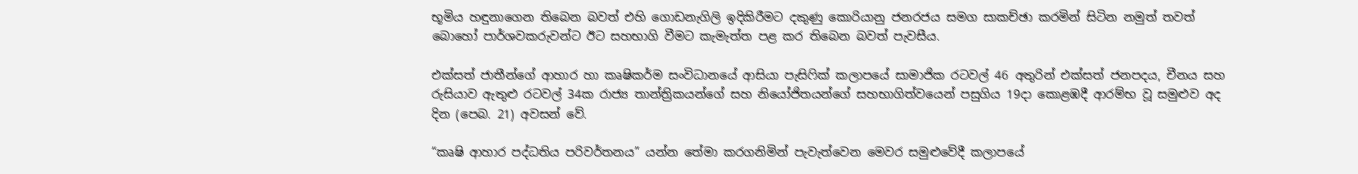භූමිය හඳුනාගෙන තිබෙන බවත් එහි ගොඩනැගිලි ඉදිකිරීමට දකුණු කොරියානු ජනරජය සමග සාකච්ඡා කරමින් සිටින නමුත් තවත් බොහෝ පාර්ශවකරුවන්ට ඊට සහභාගි වීමට කැමැත්ත පළ කර තිබෙන බවත් පැවසීය.

එක්සත් ජාතීන්ගේ ආහාර හා කෘෂිකර්ම සංවිධානයේ ආසියා පැසිෆික් කලාපයේ සාමාජික රටවල් 46 අතුරින් එක්සත් ජනපදය, චීනය සහ රුසියාව ඇතුළු රටවල් 34ක රාජ්‍ය තාන්ත්‍රිකයන්ගේ සහ නියෝජිතයන්ගේ සහභාගිත්වයෙන් පසුගිය 19දා කොළඹදී ආරම්භ වූ සමුළුව අද දින (පෙබ. 21) අවසන් වේ.

“කෘෂි ආහාර පද්ධතිය පරිවර්තනය” යන්න තේමා කරගනිමින් පැවැත්වෙන මෙවර සමුළුවේදී කලාපයේ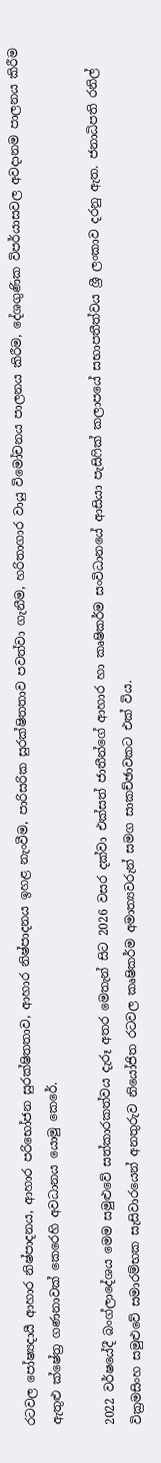රටවල පෝෂ්‍යදායී ආහාර නිෂ්පාදනය, ආහාර පරිභෝජන සුරක්ෂිතතාව, ආහාර නිෂ්පාදනය ඉහළ නැංවීම, පාරිසරික සුරක්ෂිතතාව පවත්වා ගැනීම, හරිතාගාර වායු විමෝචනය පාලනය කිරීම, දේශගුණික විපර්යාසවල අවදානම පාලනය කිරීම ඇතුළු ක්ෂේත්‍ර ගණනාවක් කෙරෙහි අවධානය යොමු කෙරේ.

2022 වර්ෂයේදී බංග්ලාදේශය මෙම සමුළුවේ සත්කාරකත්වය දැරූ අතර මෙතැන් සිට 2026 වසර දක්වා එක්සත් ජාතීන්ගේ ආහාර හා කෘෂිකර්ම සංවිධානයේ ආසියා පැසිෆික් කලාපයේ සභාපතීත්වය ශ්‍රී ලංකාව දරනු ඇත. ජනාධිපති රනිල් වික්‍රමසිංහ සමුළුවේ සමාරම්භක සැසිවාරයෙන් අනතුරුව නියෝජිත රටවල කෘෂිකර්ම අමාත්‍යවරුන් සමග සාකච්ඡාවකට එක් විය.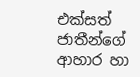එක්සත් ජාතීන්ගේ ආහාර හා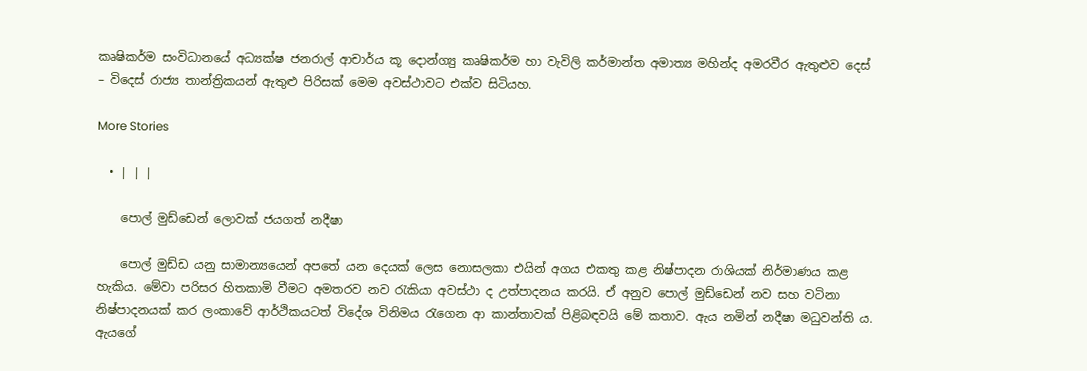කෘෂිකර්ම සංවිධානයේ අධ්‍යක්ෂ ජනරාල් ආචාර්ය කූ දොන්ග්‍යු කෘෂිකර්ම හා වැවිලි කර්මාන්ත අමාත්‍ය මහින්ද අමරවීර ඇතුළුව දෙස් – විදෙස් රාජ්‍ය තාන්ත්‍රිකයන් ඇතුළු පිරිසක් මෙම අවස්ථාවට එක්ව සිටියහ.

More Stories

  • | | |

    පොල් මුඩ්ඩෙන් ලොවක් ජයගත් නදීෂා

    පොල් මුඩ්ඩ යනු සාමාන්‍යයෙන් අපතේ යන දෙයක් ලෙස නොසලකා එයින් අගය එකතු කළ නිෂ්පාදන රාශියක් නිර්මාණය කළ හැකිය. මේවා පරිසර හිතකාමි වීමට අමතරව නව රැකියා අවස්ථා ද උත්පාදනය කරයි. ඒ අනුව පොල් මුඩ්ඩෙන් නව සහ වටිනා නිෂ්පාදනයක් කර ලංකාවේ ආර්ථිකයටත් විදේශ විනිමය රැගෙන ආ කාන්තාවක් පිළිබඳවයි මේ කතාව. ඇය නමින් නදීෂා මධුවන්ති ය. ඇයගේ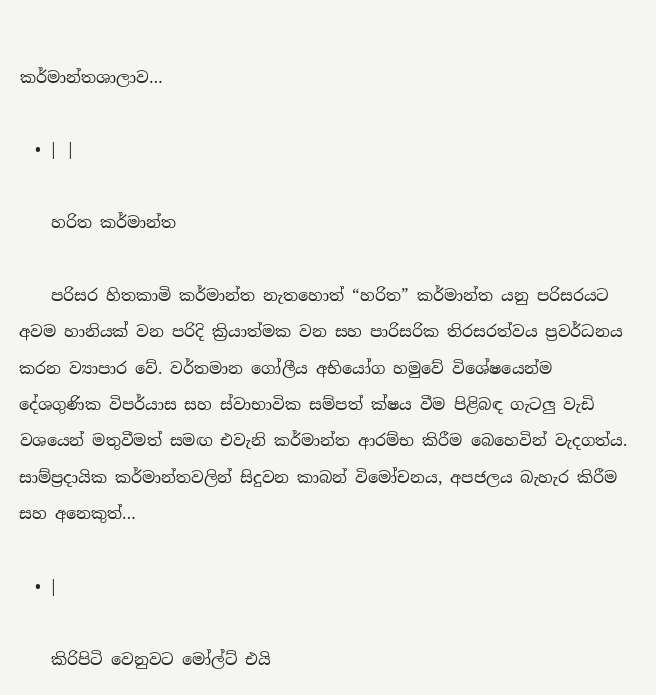කර්මාන්තශාලාව…

  • | |

    හරිත කර්මාන්ත

    පරිසර හිතකාමි කර්මාන්ත නැතහොත් “හරිත” කර්මාන්ත යනු පරිසරයට අවම හානියක් වන පරිදි ක්‍රියාත්මක වන සහ පාරිසරික තිරසරත්වය ප්‍රවර්ධනය කරන ව්‍යාපාර වේ. වර්තමාන ගෝලීය අභියෝග හමුවේ විශේෂයෙන්ම දේශගුණික විපර්යාස සහ ස්වාභාවික සම්පත් ක්ෂය වීම පිළිබඳ ගැටලු වැඩි වශයෙන් මතුවීමත් සමඟ එවැනි කර්මාන්ත ආරම්භ කිරීම බෙහෙවින් වැදගත්ය. සාම්ප්‍රදායික කර්මාන්තවලින් සිදුවන කාබන් විමෝචනය, අපජලය බැහැර කිරීම සහ අනෙකුත්…

  • |

    කිරිපිටි වෙනුවට මෝල්ට් එයි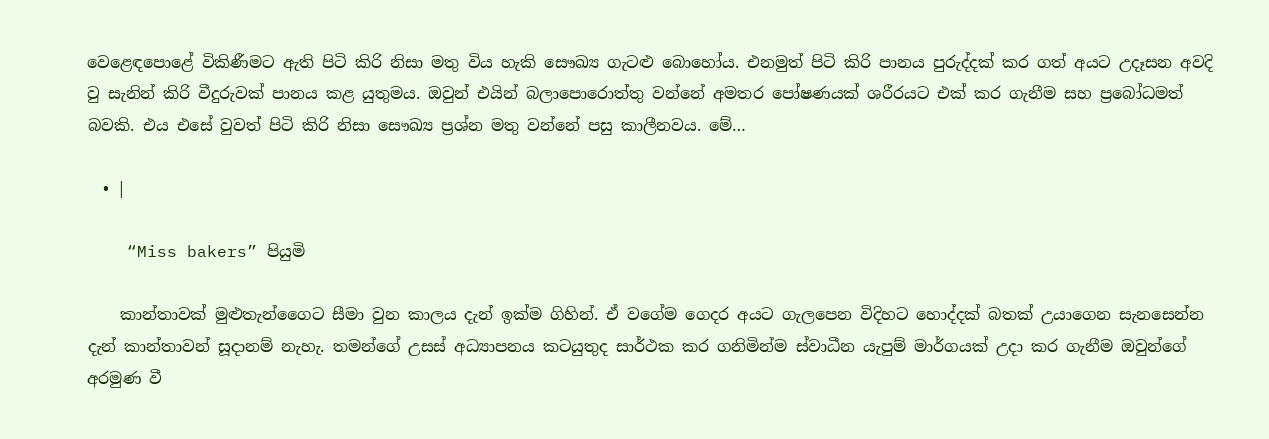වෙළෙඳපොළේ විකිණීමට ඇති පිටි කිරි නිසා මතු විය හැකි සෞඛ්‍ය ගැටළු බොහෝය. එනමුත් පිටි කිරි පානය පුරුද්දක් කර ගත් අයට උදෑසන අවදි වු සැනින් කිරි වීදුරුවක් පානය කළ යුතුමය. ඔවුන් එයින් බලාපොරොත්තු වන්නේ අමතර පෝෂණයක් ශරීරයට එක් කර ගැනීම සහ ප්‍රබෝධමත් බවකි. එය එසේ වුවත් පිටි කිරි නිසා සෞඛ්‍ය ප්‍රශ්න මතු වන්නේ පසු කාලීනවය. මේ…

  • |

    “Miss bakers” පියුමි

    කාන්තාවක් මුළුතැන්ගෛට සීමා වුන කාලය දැන් ඉක්ම ගිහින්. ඒ වගේම ගෙදර අයට ගැලපෙන විදිහට හොද්දක් බතක් උයාගෙන සැනසෙන්න දැන් කාන්තාවන් සූදානම් නැහැ. තමන්ගේ උසස් අධ්‍යාපනය කටයුතුද සාර්ථක කර ගනිමින්ම ස්වාධීන යැපුම් මාර්ගයක් උදා කර ගැනීම ඔවුන්ගේ අරමුණ වී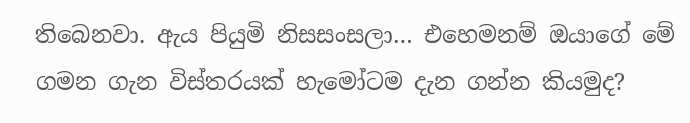තිබෙනවා. ඇය පියුමි නිසසංසලා… එහෙමනම් ඔයාගේ මේ ගමන ගැන විස්තරයක් හැමෝටම දැන ගන්න කියමුද?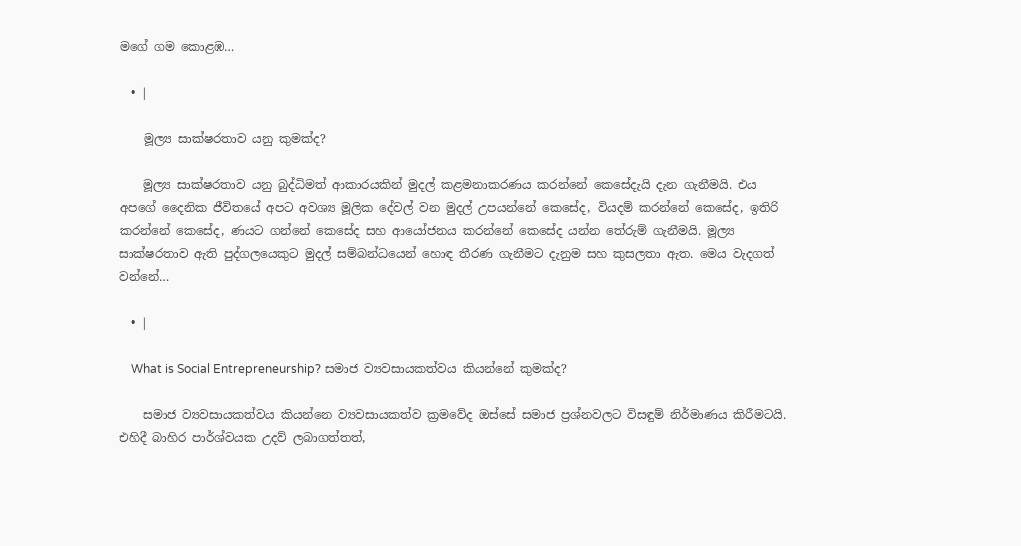මගේ ගම කොළඹ…

  • |

    මූල්‍ය සාක්ෂරතාව යනු කුමක්ද?

    මූල්‍ය සාක්ෂරතාව යනු බුද්ධිමත් ආකාරයකින් මුදල් කළමනාකරණය කරන්නේ කෙසේදැයි දැන ගැනීමයි. එය අපගේ දෛනික ජීවිතයේ අපට අවශ්‍ය මූලික දේවල් වන මුදල් උපයන්නේ කෙසේද, වියදම් කරන්නේ කෙසේද, ඉතිරි කරන්නේ කෙසේද, ණයට ගන්නේ කෙසේද සහ ආයෝජනය කරන්නේ කෙසේද යන්න තේරුම් ගැනීමයි. මූල්‍ය සාක්ෂරතාව ඇති පුද්ගලයෙකුට මුදල් සම්බන්ධයෙන් හොඳ තීරණ ගැනීමට දැනුම සහ කුසලතා ඇත. මෙය වැදගත් වන්නේ…

  • |

    What is Social Entrepreneurship? සමාජ ව්‍යවසායකත්වය කියන්නේ කුමක්ද?

    සමාජ ව්‍යවසායකත්වය කියන්නෙ ව්‍යවසායකත්ව ක්‍රමවේද ඔස්සේ සමාජ ප්‍රශ්නවලට විසඳුම් නිර්මාණය කිරීමටයි. එහිදී බාහිර පාර්ශ්වයක උදව් ලබාගත්තත්,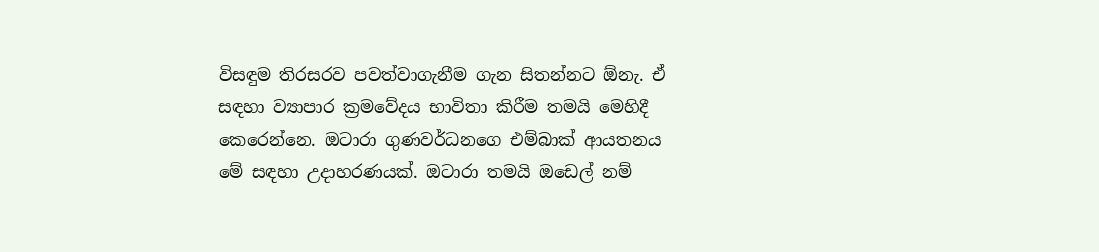විසඳුම තිරසරව පවත්වාගැනීම ගැන සිතන්නට ඕනැ. ඒ සඳහා ව්‍යාපාර ක්‍රමවේදය භාවිතා කිරීම තමයි මෙහිදී කෙරෙන්නෙ. ඔටාරා ගුණවර්ධනගෙ එම්බාක් ආයතනය මේ සඳහා උදාහරණයක්. ඔටාරා තමයි ඔඩෙල් නම්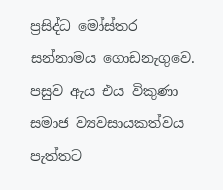ප්‍රසිද්ධ මෝස්තර සන්නාමය ගොඩනැගුවෙ. පසුව ඇය එය විකුණා සමාජ ව්‍යවසායකත්වය පැත්තට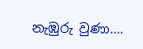නැඹුරු වුණා….